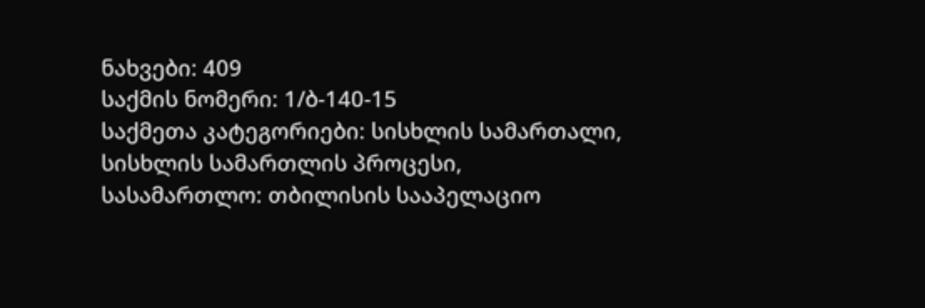ნახვები: 409
საქმის ნომერი: 1/ბ-140-15
საქმეთა კატეგორიები: სისხლის სამართალი, სისხლის სამართლის პროცესი,
სასამართლო: თბილისის სააპელაციო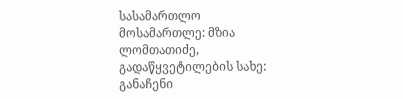სასამართლო
მოსამართლე: მზია ლომთათიძე,
გადაწყვეტილების სახე: განაჩენი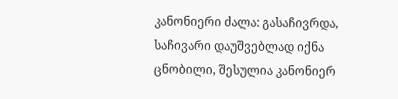კანონიერი ძალა: გასაჩივრდა, საჩივარი დაუშვებლად იქნა ცნობილი, შესულია კანონიერ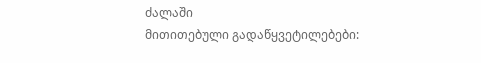ძალაში
მითითებული გადაწყვეტილებები: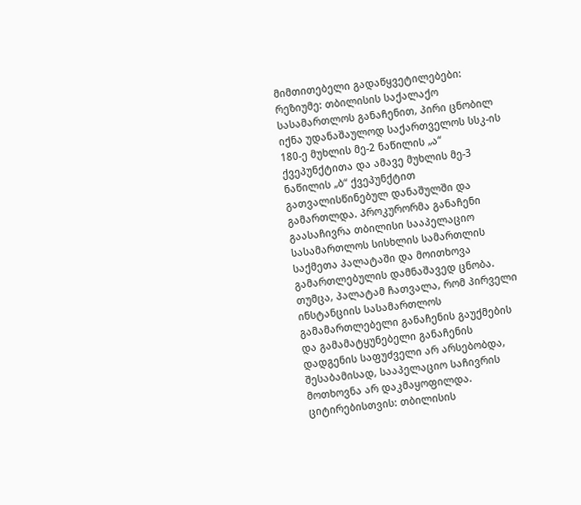მიმთითებელი გადაწყვეტილებები:
რეზიუმე: თბილისის საქალაქო სასამართლოს განაჩენით, პირი ცნობილ იქნა უდანაშაულოდ საქართველოს სსკ-ის 180-ე მუხლის მე-2 ნაწილის „ა“ ქვეპუნქტითა და ამავე მუხლის მე-3 ნაწილის „ბ“ ქვეპუნქტით გათვალისწინებულ დანაშულში და გამართლდა. პროკურორმა განაჩენი გაასაჩივრა თბილისი სააპელაციო სასამართლოს სისხლის სამართლის საქმეთა პალატაში და მოითხოვა გამართლებულის დამნაშავედ ცნობა. თუმცა, პალატამ ჩათვალა, რომ პირველი ინსტანციის სასამართლოს გამამართლებელი განაჩენის გაუქმების და გამამატყუნებელი განაჩენის დადგენის საფუძველი არ არსებობდა, შესაბამისად, სააპელაციო საჩივრის მოთხოვნა არ დაკმაყოფილდა.
ციტირებისთვის: თბილისის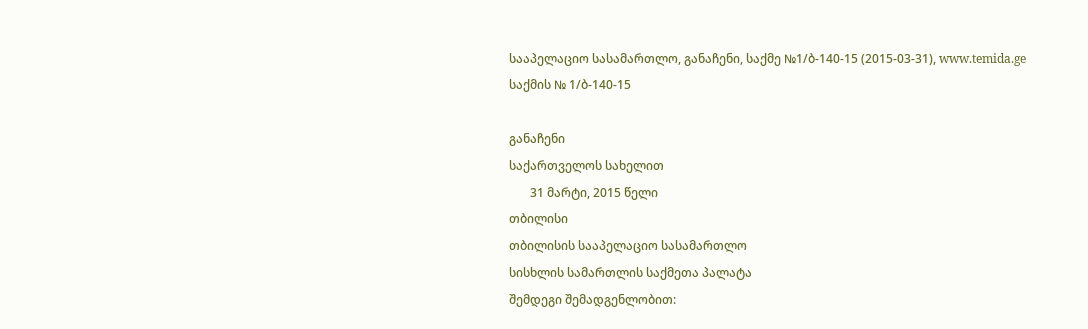სააპელაციო სასამართლო, განაჩენი, საქმე №1/ბ-140-15 (2015-03-31), www.temida.ge
საქმის № 1/ბ-140-15

განაჩენი
საქართველოს სახელით
       31 მარტი, 2015 წელი
თბილისი
თბილისის სააპელაციო სასამართლო
სისხლის სამართლის საქმეთა პალატა
შემდეგი შემადგენლობით: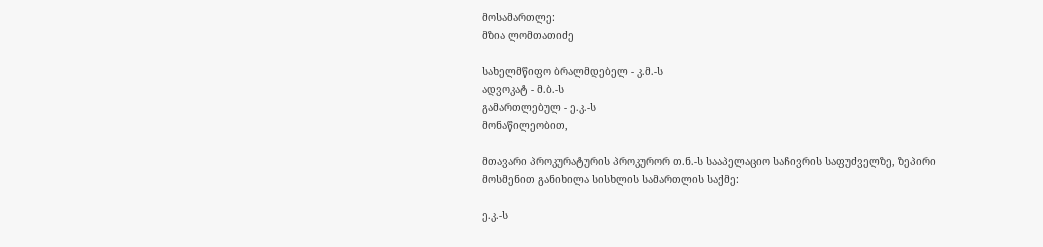მოსამართლე:
მზია ლომთათიძე

სახელმწიფო ბრალმდებელ - კ.მ.-ს
ადვოკატ - მ.ბ.-ს
გამართლებულ - ე.კ.-ს
მონაწილეობით,

მთავარი პროკურატურის პროკურორ თ.ნ.-ს სააპელაციო საჩივრის საფუძველზე, ზეპირი მოსმენით განიხილა სისხლის სამართლის საქმე:

ე.კ.-ს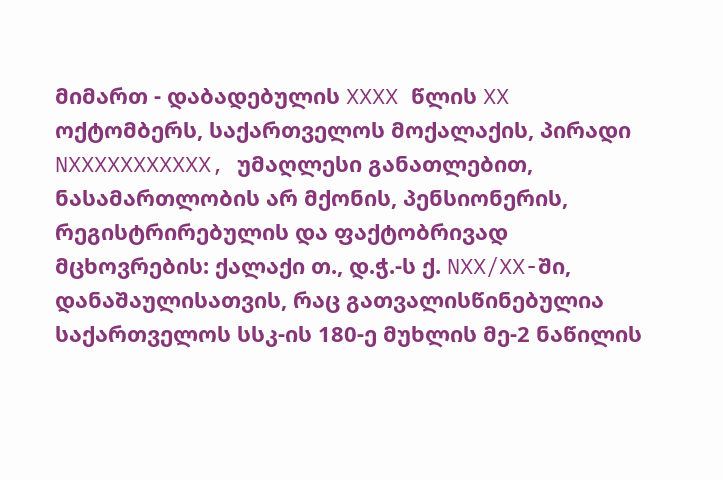მიმართ - დაბადებულის XXXX წლის XX ოქტომბერს, საქართველოს მოქალაქის, პირადი NXXXXXXXXXXX, უმაღლესი განათლებით, ნასამართლობის არ მქონის, პენსიონერის, რეგისტრირებულის და ფაქტობრივად მცხოვრების: ქალაქი თ., დ.ჭ.-ს ქ. NXX/XX-ში, დანაშაულისათვის, რაც გათვალისწინებულია საქართველოს სსკ-ის 180-ე მუხლის მე-2 ნაწილის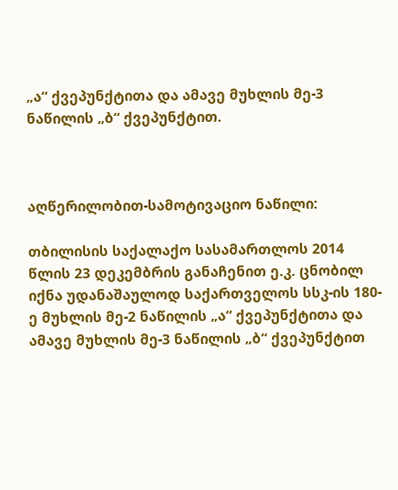„ა“ ქვეპუნქტითა და ამავე მუხლის მე-3 ნაწილის „ბ“ ქვეპუნქტით.



აღწერილობით-სამოტივაციო ნაწილი:

თბილისის საქალაქო სასამართლოს 2014 წლის 23 დეკემბრის განაჩენით ე.კ. ცნობილ იქნა უდანაშაულოდ საქართველოს სსკ-ის 180-ე მუხლის მე-2 ნაწილის „ა“ ქვეპუნქტითა და ამავე მუხლის მე-3 ნაწილის „ბ“ ქვეპუნქტით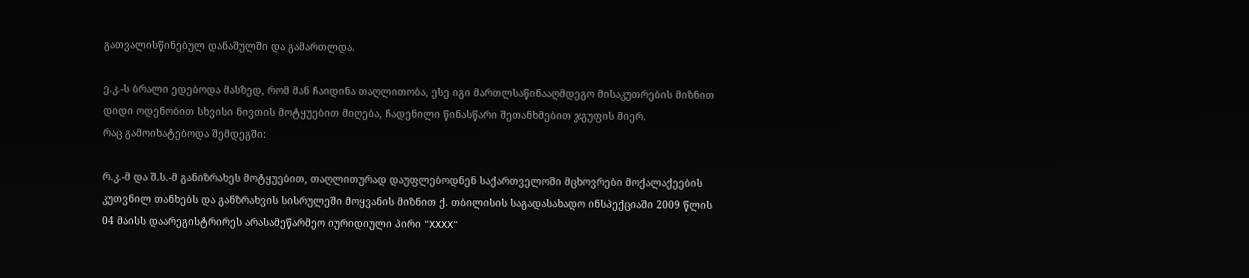გათვალისწინებულ დანაშულში და გამართლდა.

ე.კ.-ს ბრალი ედებოდა მასზედ, რომ მან ჩაიდინა თაღლითობა, ესე იგი მართლსაწინააღმდეგო მისაკუთრების მიზნით დიდი ოდენობით სხვისი ნივთის მოტყუებით მიღება, ჩადენილი წინასწარი შეთანხმებით ჯგუფის მიერ.
რაც გამოიხატებოდა შემდეგში:

რ.კ.-მ და შ.ს.-მ განიზრახეს მოტყუებით, თაღლითურად დაუფლებოდნენ საქართველოში მცხოვრები მოქალაქეების კუთვნილ თანხებს და განზრახვის სისრულეში მოყვანის მიზნით ქ. თბილისის საგადასახადო ინსპექციაში 2009 წლის 04 მაისს დაარეგისტრირეს არასამეწარმეო იურიდიული პირი “XXXX“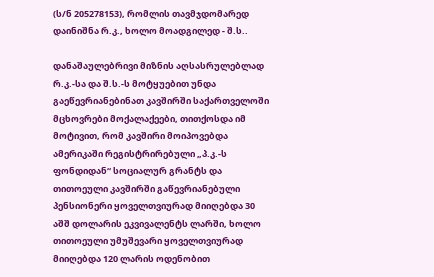(ს/ნ 205278153), რომლის თავმჯდომარედ დაინიშნა რ.კ., ხოლო მოადგილედ - შ.ს..

დანაშაულებრივი მიზნის აღსასრულებლად რ.კ.-სა და შ.ს.-ს მოტყუებით უნდა გაეწევრიანებინათ კავშირში საქართველოში მცხოვრები მოქალაქეები, თითქოსდა იმ მოტივით, რომ კავშირი მოიპოვებდა ამერიკაში რეგისტრირებული „პ.კ.-ს ფონდიდან“ სოციალურ გრანტს და თითოეული კავშირში გაწევრიანებული პენსიონერი ყოველთვიურად მიიღებდა 30 აშშ დოლარის ეკვივალენტს ლარში, ხოლო თითოეული უმუშევარი ყოველთვიურად მიიღებდა 120 ლარის ოდენობით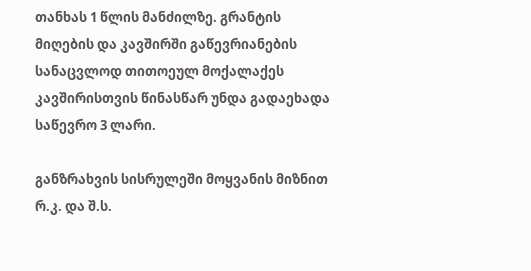თანხას 1 წლის მანძილზე. გრანტის მიღების და კავშირში გაწევრიანების სანაცვლოდ თითოეულ მოქალაქეს კავშირისთვის წინასწარ უნდა გადაეხადა საწევრო 3 ლარი.

განზრახვის სისრულეში მოყვანის მიზნით რ.კ. და შ.ს.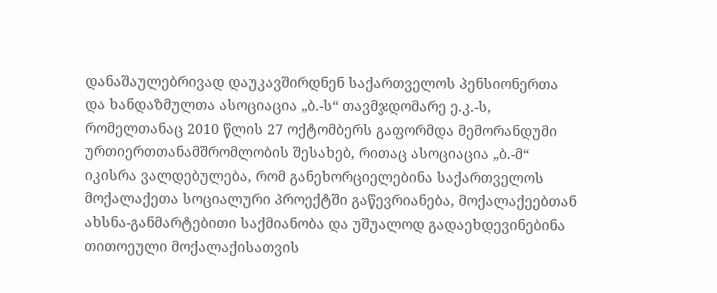დანაშაულებრივად დაუკავშირდნენ საქართველოს პენსიონერთა და ხანდაზმულთა ასოციაცია „ბ.-ს“ თავმჯდომარე ე.კ.-ს, რომელთანაც 2010 წლის 27 ოქტომბერს გაფორმდა მემორანდუმი ურთიერთთანამშრომლობის შესახებ, რითაც ასოციაცია „ბ.-მ“ იკისრა ვალდებულება, რომ განეხორციელებინა საქართველოს მოქალაქეთა სოციალური პროექტში გაწევრიანება, მოქალაქეებთან ახსნა-განმარტებითი საქმიანობა და უშუალოდ გადაეხდევინებინა თითოეული მოქალაქისათვის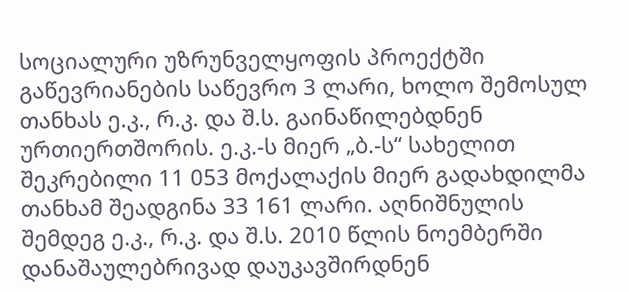სოციალური უზრუნველყოფის პროექტში გაწევრიანების საწევრო 3 ლარი, ხოლო შემოსულ თანხას ე.კ., რ.კ. და შ.ს. გაინაწილებდნენ ურთიერთშორის. ე.კ.-ს მიერ „ბ.-ს“ სახელით შეკრებილი 11 053 მოქალაქის მიერ გადახდილმა თანხამ შეადგინა 33 161 ლარი. აღნიშნულის შემდეგ ე.კ., რ.კ. და შ.ს. 2010 წლის ნოემბერში დანაშაულებრივად დაუკავშირდნენ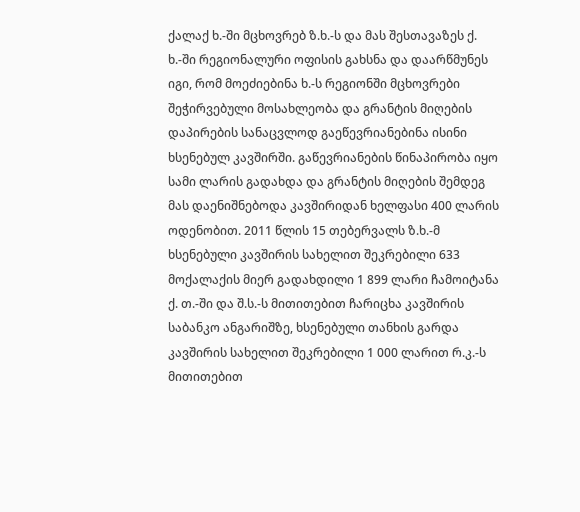ქალაქ ხ.-ში მცხოვრებ ზ.ხ.-ს და მას შესთავაზეს ქ. ხ.-ში რეგიონალური ოფისის გახსნა და დაარწმუნეს იგი, რომ მოეძიებინა ხ.-ს რეგიონში მცხოვრები შეჭირვებული მოსახლეობა და გრანტის მიღების დაპირების სანაცვლოდ გაეწევრიანებინა ისინი ხსენებულ კავშირში. გაწევრიანების წინაპირობა იყო სამი ლარის გადახდა და გრანტის მიღების შემდეგ მას დაენიშნებოდა კავშირიდან ხელფასი 400 ლარის ოდენობით. 2011 წლის 15 თებერვალს ზ.ხ.-მ ხსენებული კავშირის სახელით შეკრებილი 633 მოქალაქის მიერ გადახდილი 1 899 ლარი ჩამოიტანა ქ. თ.-ში და შ.ს.-ს მითითებით ჩარიცხა კავშირის საბანკო ანგარიშზე, ხსენებული თანხის გარდა კავშირის სახელით შეკრებილი 1 000 ლარით რ.კ.-ს მითითებით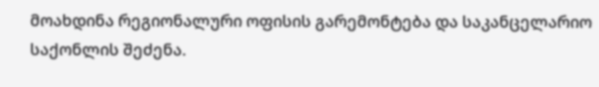მოახდინა რეგიონალური ოფისის გარემონტება და საკანცელარიო საქონლის შეძენა.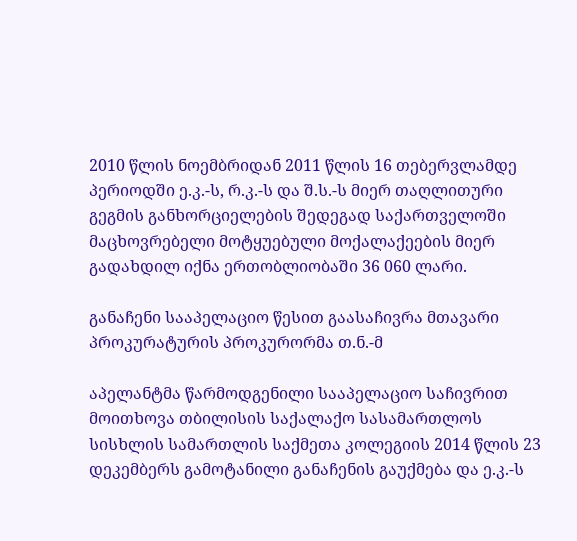2010 წლის ნოემბრიდან 2011 წლის 16 თებერვლამდე პერიოდში ე.კ.-ს, რ.კ.-ს და შ.ს.-ს მიერ თაღლითური გეგმის განხორციელების შედეგად საქართველოში მაცხოვრებელი მოტყუებული მოქალაქეების მიერ გადახდილ იქნა ერთობლიობაში 36 060 ლარი.

განაჩენი სააპელაციო წესით გაასაჩივრა მთავარი პროკურატურის პროკურორმა თ.ნ.-მ

აპელანტმა წარმოდგენილი სააპელაციო საჩივრით მოითხოვა თბილისის საქალაქო სასამართლოს სისხლის სამართლის საქმეთა კოლეგიის 2014 წლის 23 დეკემბერს გამოტანილი განაჩენის გაუქმება და ე.კ.-ს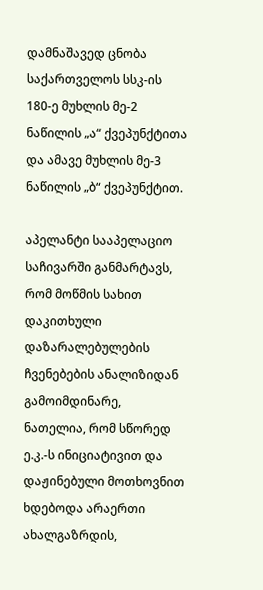დამნაშავედ ცნობა საქართველოს სსკ-ის 180-ე მუხლის მე-2 ნაწილის „ა“ ქვეპუნქტითა და ამავე მუხლის მე-3 ნაწილის „ბ“ ქვეპუნქტით.

აპელანტი სააპელაციო საჩივარში განმარტავს, რომ მოწმის სახით დაკითხული დაზარალებულების ჩვენებების ანალიზიდან გამოიმდინარე, ნათელია, რომ სწორედ ე.კ.-ს ინიციატივით და დაჟინებული მოთხოვნით ხდებოდა არაერთი ახალგაზრდის,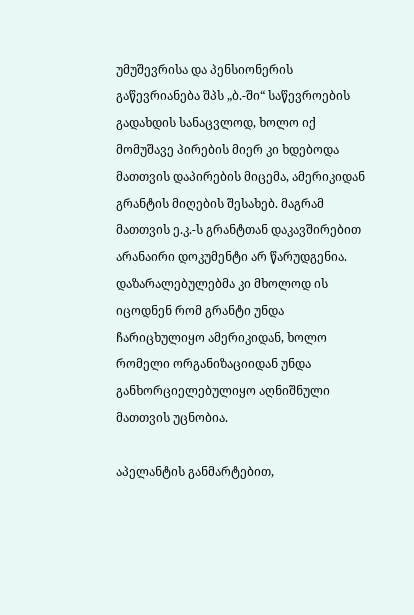უმუშევრისა და პენსიონერის გაწევრიანება შპს „ბ.-ში“ საწევროების გადახდის სანაცვლოდ, ხოლო იქ მომუშავე პირების მიერ კი ხდებოდა მათთვის დაპირების მიცემა, ამერიკიდან გრანტის მიღების შესახებ. მაგრამ მათთვის ე.კ.-ს გრანტთან დაკავშირებით არანაირი დოკუმენტი არ წარუდგენია. დაზარალებულებმა კი მხოლოდ ის იცოდნენ რომ გრანტი უნდა ჩარიცხულიყო ამერიკიდან, ხოლო რომელი ორგანიზაციიდან უნდა განხორციელებულიყო აღნიშნული მათთვის უცნობია.

აპელანტის განმარტებით,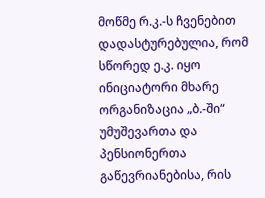მოწმე რ.კ.-ს ჩვენებით დადასტურებულია, რომ სწორედ ე.კ. იყო ინიციატორი მხარე ორგანიზაცია „ბ.-ში“ უმუშევართა და პენსიონერთა გაწევრიანებისა, რის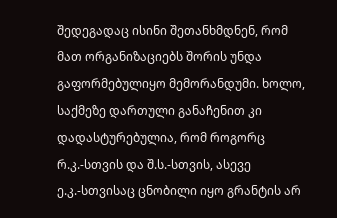შედეგადაც ისინი შეთანხმდნენ, რომ მათ ორგანიზაციებს შორის უნდა გაფორმებულიყო მემორანდუმი. ხოლო, საქმეზე დართული განაჩენით კი დადასტურებულია, რომ როგორც რ.კ.-სთვის და შ.ს.-სთვის, ასევე ე.კ.-სთვისაც ცნობილი იყო გრანტის არ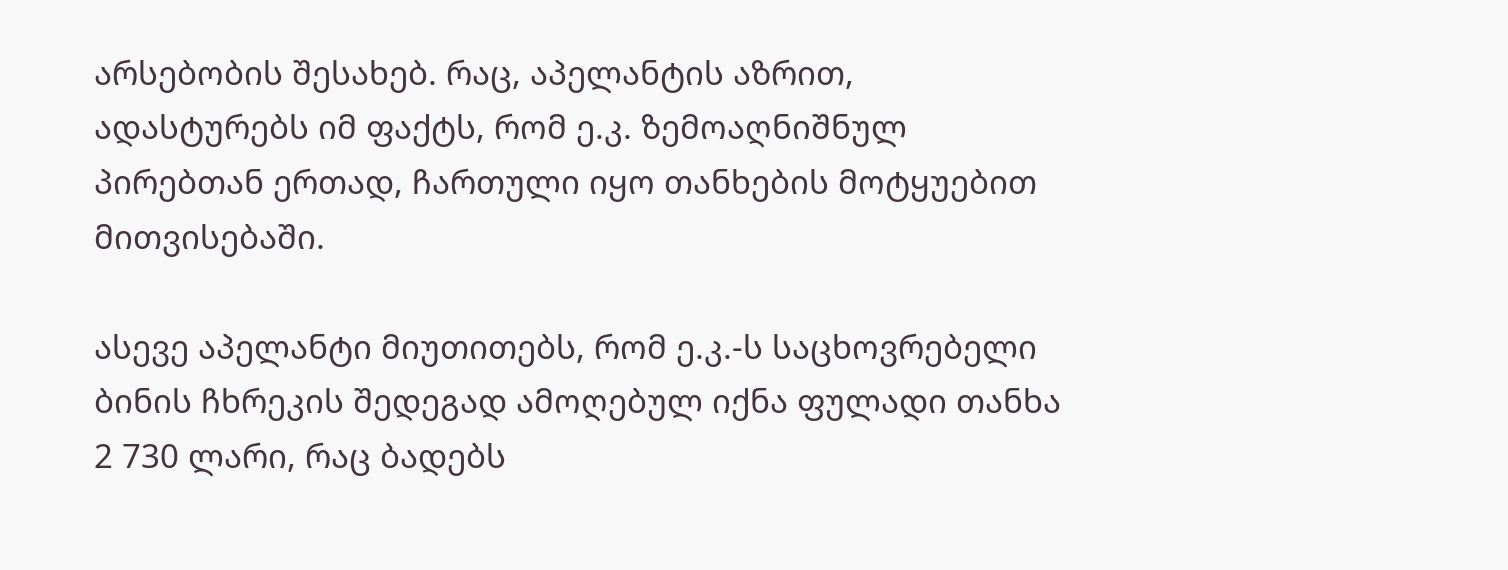არსებობის შესახებ. რაც, აპელანტის აზრით, ადასტურებს იმ ფაქტს, რომ ე.კ. ზემოაღნიშნულ პირებთან ერთად, ჩართული იყო თანხების მოტყუებით მითვისებაში.

ასევე აპელანტი მიუთითებს, რომ ე.კ.-ს საცხოვრებელი ბინის ჩხრეკის შედეგად ამოღებულ იქნა ფულადი თანხა 2 730 ლარი, რაც ბადებს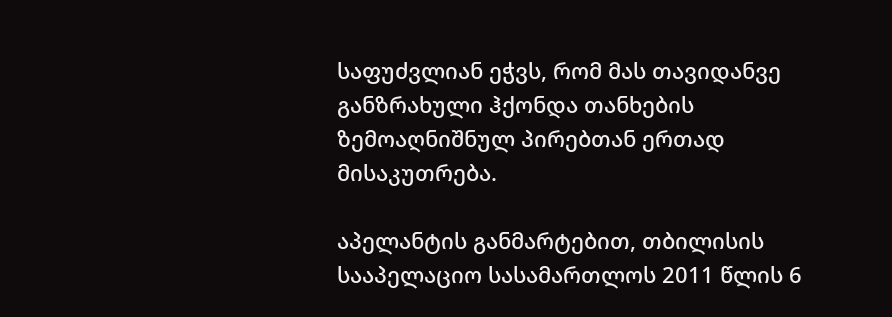საფუძვლიან ეჭვს, რომ მას თავიდანვე განზრახული ჰქონდა თანხების ზემოაღნიშნულ პირებთან ერთად მისაკუთრება.

აპელანტის განმარტებით, თბილისის სააპელაციო სასამართლოს 2011 წლის 6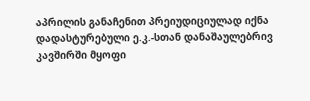აპრილის განაჩენით პრეიუდიციულად იქნა დადასტურებული ე.კ.-სთან დანაშაულებრივ კავშირში მყოფი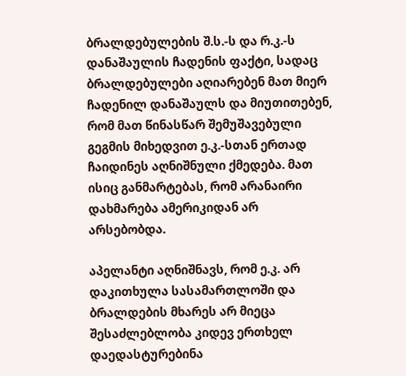ბრალდებულების შ.ს.-ს და რ.კ.-ს დანაშაულის ჩადენის ფაქტი, სადაც ბრალდებულები აღიარებენ მათ მიერ ჩადენილ დანაშაულს და მიუთითებენ, რომ მათ წინასწარ შემუშავებული გეგმის მიხედვით ე.კ.-სთან ერთად ჩაიდინეს აღნიშნული ქმედება. მათ ისიც განმარტებას, რომ არანაირი დახმარება ამერიკიდან არ არსებობდა.

აპელანტი აღნიშნავს, რომ ე.კ. არ დაკითხულა სასამართლოში და ბრალდების მხარეს არ მიეცა შესაძლებლობა კიდევ ერთხელ დაედასტურებინა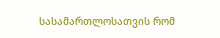სასამართლოსათვის რომ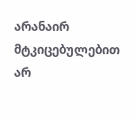არანაირ მტკიცებულებით არ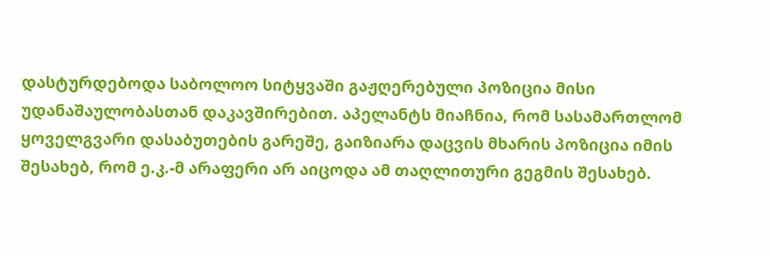დასტურდებოდა საბოლოო სიტყვაში გაჟღერებული პოზიცია მისი უდანაშაულობასთან დაკავშირებით. აპელანტს მიაჩნია, რომ სასამართლომ ყოველგვარი დასაბუთების გარეშე, გაიზიარა დაცვის მხარის პოზიცია იმის შესახებ, რომ ე.კ.-მ არაფერი არ აიცოდა ამ თაღლითური გეგმის შესახებ.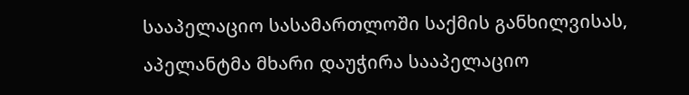სააპელაციო სასამართლოში საქმის განხილვისას, აპელანტმა მხარი დაუჭირა სააპელაციო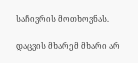საჩივრის მოთხოვნას.

დაცვის მხარემ მხარი არ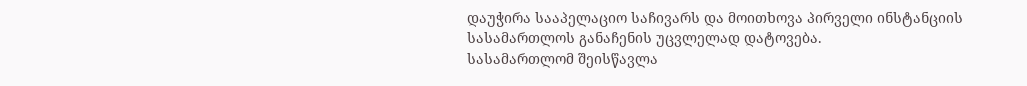დაუჭირა სააპელაციო საჩივარს და მოითხოვა პირველი ინსტანციის სასამართლოს განაჩენის უცვლელად დატოვება.
სასამართლომ შეისწავლა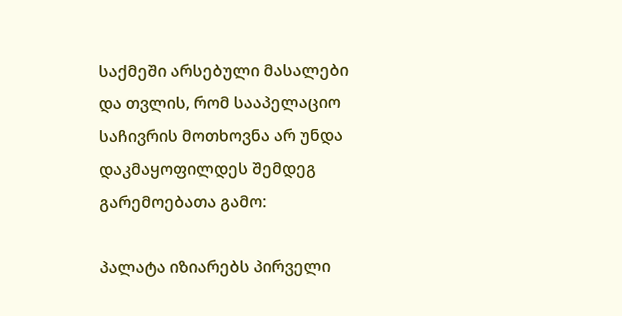საქმეში არსებული მასალები და თვლის, რომ სააპელაციო საჩივრის მოთხოვნა არ უნდა დაკმაყოფილდეს შემდეგ გარემოებათა გამო:

პალატა იზიარებს პირველი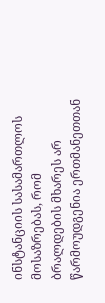ინსტანციის სასამართლოს მოსაზრებას, რომ ბრალდების მხარეს არ წარმოუდგენია ერთმანეთთან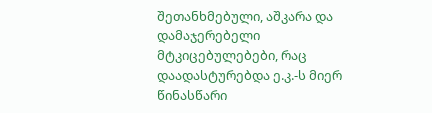შეთანხმებული, აშკარა და დამაჯერებელი მტკიცებულებები, რაც დაადასტურებდა ე.კ.-ს მიერ წინასწარი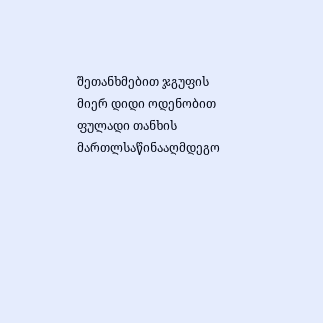შეთანხმებით ჯგუფის მიერ დიდი ოდენობით ფულადი თანხის მართლსაწინააღმდეგო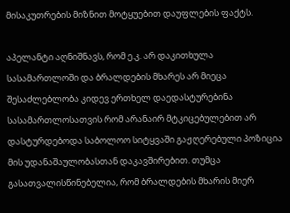მისაკუთრების მიზნით მოტყუებით დაუფლების ფაქტს.

აპელანტი აღნიშნავს, რომ ე.კ. არ დაკითხულა სასამართლოში და ბრალდების მხარეს არ მიეცა შესაძლებლობა კიდევ ერთხელ დაედასტურებინა სასამართლოსათვის რომ არანაირ მტკიცებულებით არ დასტურდებოდა საბოლოო სიტყვაში გაჟღერებული პოზიცია მის უდანაშაულობასთან დაკავშირებით. თუმცა გასათვალისწინებელია, რომ ბრალდების მხარის მიერ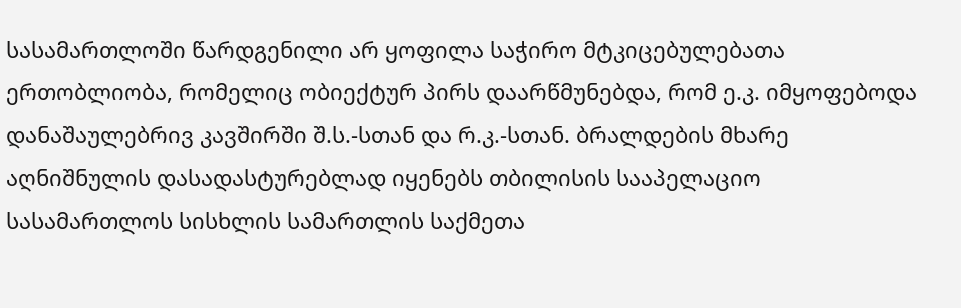სასამართლოში წარდგენილი არ ყოფილა საჭირო მტკიცებულებათა ერთობლიობა, რომელიც ობიექტურ პირს დაარწმუნებდა, რომ ე.კ. იმყოფებოდა დანაშაულებრივ კავშირში შ.ს.-სთან და რ.კ.-სთან. ბრალდების მხარე აღნიშნულის დასადასტურებლად იყენებს თბილისის სააპელაციო სასამართლოს სისხლის სამართლის საქმეთა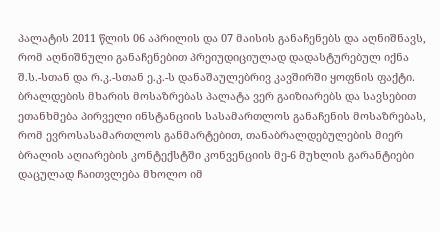პალატის 2011 წლის 06 აპრილის და 07 მაისის განაჩენებს და აღნიშნავს, რომ აღნიშნული განაჩენებით პრეიუდიციულად დადასტურებულ იქნა შ.ს.-სთან და რ.კ.-სთან ე.კ.-ს დანაშაულებრივ კავშირში ყოფნის ფაქტი. ბრალდების მხარის მოსაზრებას პალატა ვერ გაიზიარებს და სავსებით ეთანხმება პირველი ინსტანციის სასამართლოს განაჩენის მოსაზრებას, რომ ევროსასამართლოს განმარტებით, თანაბრალდებულების მიერ ბრალის აღიარების კონტექსტში კონვენციის მე-6 მუხლის გარანტიები დაცულად ჩაითვლება მხოლო იმ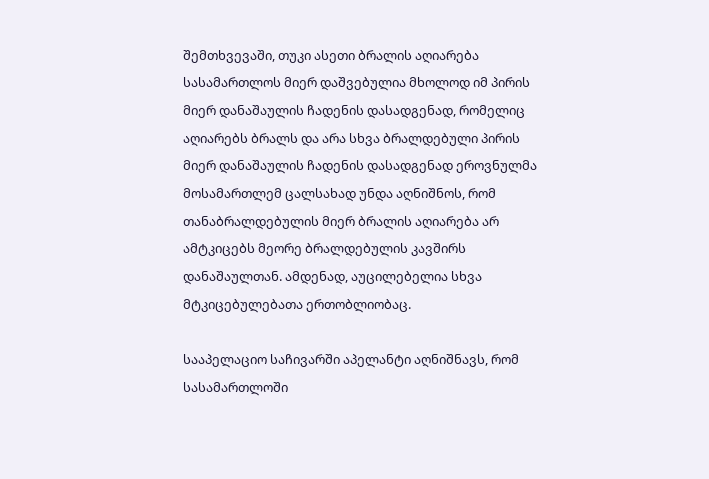შემთხვევაში, თუკი ასეთი ბრალის აღიარება სასამართლოს მიერ დაშვებულია მხოლოდ იმ პირის მიერ დანაშაულის ჩადენის დასადგენად, რომელიც აღიარებს ბრალს და არა სხვა ბრალდებული პირის მიერ დანაშაულის ჩადენის დასადგენად ეროვნულმა მოსამართლემ ცალსახად უნდა აღნიშნოს, რომ თანაბრალდებულის მიერ ბრალის აღიარება არ ამტკიცებს მეორე ბრალდებულის კავშირს დანაშაულთან. ამდენად, აუცილებელია სხვა მტკიცებულებათა ერთობლიობაც.

სააპელაციო საჩივარში აპელანტი აღნიშნავს, რომ სასამართლოში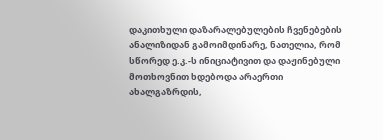დაკითხული დაზარალებულების ჩვენებების ანალიზიდან გამოიმდინარე, ნათელია, რომ სწორედ ე.კ.-ს ინიციატივით და დაჟინებული მოთხოვნით ხდებოდა არაერთი ახალგაზრდის,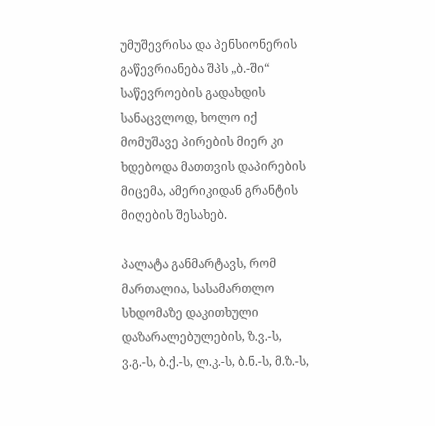უმუშევრისა და პენსიონერის გაწევრიანება შპს „ბ.-ში“ საწევროების გადახდის სანაცვლოდ, ხოლო იქ მომუშავე პირების მიერ კი ხდებოდა მათთვის დაპირების მიცემა, ამერიკიდან გრანტის მიღების შესახებ.

პალატა განმარტავს, რომ მართალია, სასამართლო სხდომაზე დაკითხული დაზარალებულების, ზ.ვ.-ს, ვ.გ.-ს, ბ.ქ.-ს, ლ.კ.-ს, ბ.ნ.-ს, მ.ზ.-ს,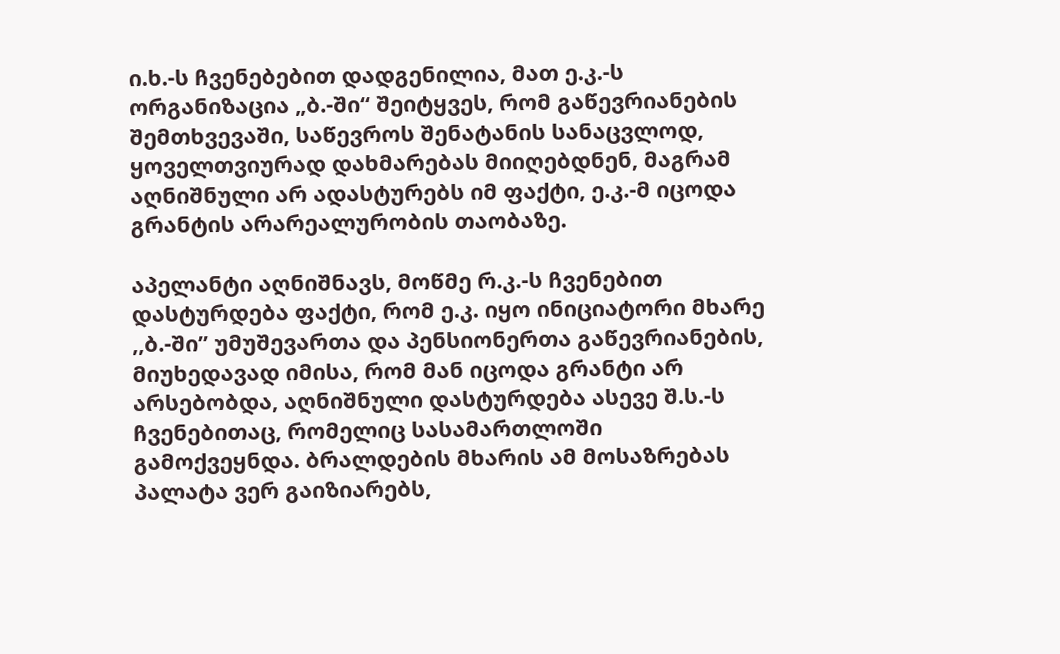ი.ხ.-ს ჩვენებებით დადგენილია, მათ ე.კ.-ს ორგანიზაცია „ბ.-ში“ შეიტყვეს, რომ გაწევრიანების შემთხვევაში, საწევროს შენატანის სანაცვლოდ, ყოველთვიურად დახმარებას მიიღებდნენ, მაგრამ აღნიშნული არ ადასტურებს იმ ფაქტი, ე.კ.-მ იცოდა გრანტის არარეალურობის თაობაზე.

აპელანტი აღნიშნავს, მოწმე რ.კ.-ს ჩვენებით დასტურდება ფაქტი, რომ ე.კ. იყო ინიციატორი მხარე ,,ბ.-ში’’ უმუშევართა და პენსიონერთა გაწევრიანების, მიუხედავად იმისა, რომ მან იცოდა გრანტი არ არსებობდა, აღნიშნული დასტურდება ასევე შ.ს.-ს ჩვენებითაც, რომელიც სასამართლოში გამოქვეყნდა. ბრალდების მხარის ამ მოსაზრებას პალატა ვერ გაიზიარებს,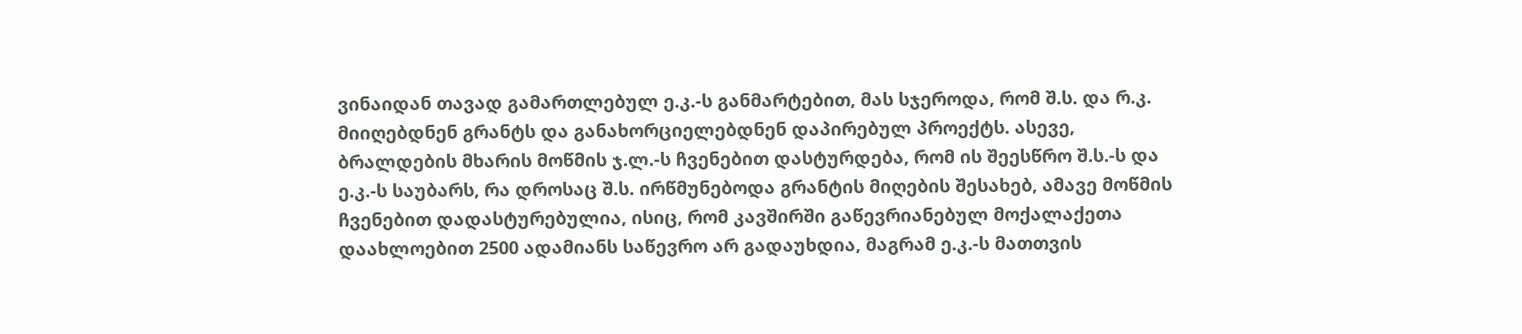ვინაიდან თავად გამართლებულ ე.კ.-ს განმარტებით, მას სჯეროდა, რომ შ.ს. და რ.კ. მიიღებდნენ გრანტს და განახორციელებდნენ დაპირებულ პროექტს. ასევე, ბრალდების მხარის მოწმის ჯ.ლ.-ს ჩვენებით დასტურდება, რომ ის შეესწრო შ.ს.-ს და ე.კ.-ს საუბარს, რა დროსაც შ.ს. ირწმუნებოდა გრანტის მიღების შესახებ, ამავე მოწმის ჩვენებით დადასტურებულია, ისიც, რომ კავშირში გაწევრიანებულ მოქალაქეთა დაახლოებით 2500 ადამიანს საწევრო არ გადაუხდია, მაგრამ ე.კ.-ს მათთვის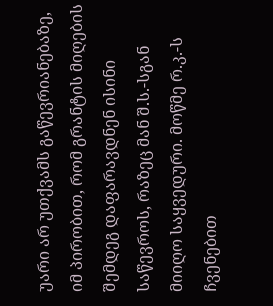უარი არ უთქვამს გაწევრიანებაზე, იმ პირობით, რომ გრანტის მიღების შემდეგ დაფარავდნენ ისინი საწევროს, რაზეც მან შ.ს.-სგან მიიღო საყვედური. მოწმე რ.კ.-ს ჩვენებით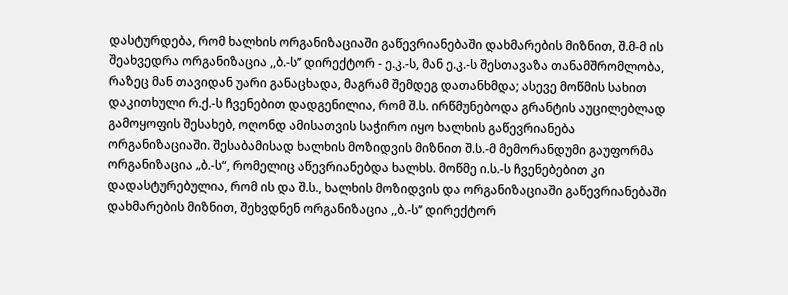დასტურდება, რომ ხალხის ორგანიზაციაში გაწევრიანებაში დახმარების მიზნით, შ.მ-მ ის შეახვედრა ორგანიზაცია ,,ბ.-ს’’ დირექტორ - ე.კ.-ს, მან ე.კ.-ს შესთავაზა თანამშრომლობა, რაზეც მან თავიდან უარი განაცხადა, მაგრამ შემდეგ დათანხმდა; ასევე მოწმის სახით დაკითხული რ.ქ.-ს ჩვენებით დადგენილია, რომ შ.ს. ირწმუნებოდა გრანტის აუცილებლად გამოყოფის შესახებ, ოღონდ ამისათვის საჭირო იყო ხალხის გაწევრიანება ორგანიზაციაში. შესაბამისად ხალხის მოზიდვის მიზნით შ.ს.-მ მემორანდუმი გაუფორმა ორგანიზაცია „ბ.-ს“, რომელიც აწევრიანებდა ხალხს. მოწმე ი.ს.-ს ჩვენებებით კი დადასტურებულია, რომ ის და შ.ს., ხალხის მოზიდვის და ორგანიზაციაში გაწევრიანებაში დახმარების მიზნით, შეხვდნენ ორგანიზაცია ,,ბ.-ს’’ დირექტორ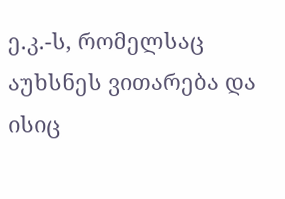ე.კ.-ს, რომელსაც აუხსნეს ვითარება და ისიც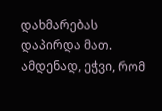დახმარებას დაპირდა მათ. ამდენად, ეჭვი, რომ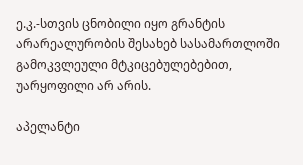ე.კ.-სთვის ცნობილი იყო გრანტის არარეალურობის შესახებ სასამართლოში გამოკვლეული მტკიცებულებებით, უარყოფილი არ არის.

აპელანტი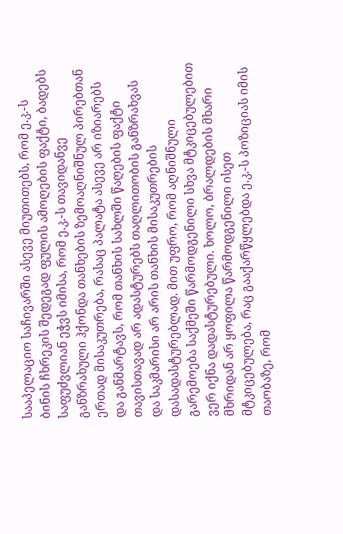სააპელაციო საჩივარში ასევე მიუთითებს, რომ ე.კ.-ს ბინის ჩხრეკის შედეგად ფულის ამოღების ფაქტი, ბადებს საფუძვლიან ეჭვს იმისა, რომ ე.კ.-ს თავიდანვე განზრახული ჰქონდა თანხების ზემოაღნიშნულ პირებთან ერთად მისაკუთრება, რასაც პალატა ასევე არ იზიარებს და განმარტავს, რომ თანხის სახლში წაღების ფაქტი თავისთავად არ ადასტურებს თაღლითობის განზრახვას და საკმარისი არ არის თანხის მისაკუთრების დასადასტურებლად. მით უფრო, რომ აღნიშნული გარემოება საქმეში წარმოდგენილი სხვა მტკიცებულებით ვერ იქნა დადასტურებული. ხოლო, ბრალდების მხარი მხრიდან არ ყოფილა წარმოდგენილი ისეთ მტკიცებულება, რაც გააქარწყლებდა ე.კ.-ს პოზიციას იმის თაობაზე, რომ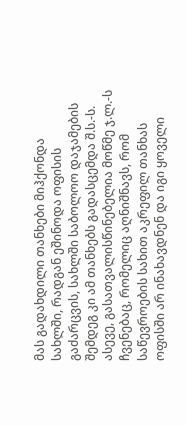მას გადახდილი თანხები მიჰქონდა სახლში, რადგან ეშინოდა ოფისის გაძარცვის, სახლში საბოლოო დაჯამების შემდეგ კი ამ თანხებს გადასცემდა შ.ს.-ს. ასევე, გასათვალისწინებელია მოწმე ჯ.ლ.-ს ჩვენებაც, რომელიც აღნიშნავს, რომ საწევროების სახით აკრეფილ თანხას ოფისში არ ინახავდნენ და იგი ყოველი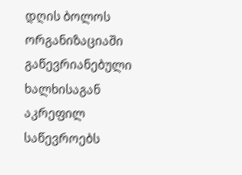დღის ბოლოს ორგანიზაციაში გაწევრიანებული ხალხისაგან აკრეფილ საწევროებს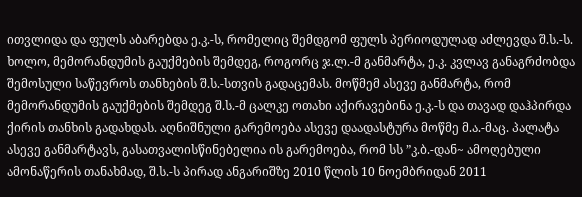ითვლიდა და ფულს აბარებდა ე.კ.-ს, რომელიც შემდგომ ფულს პერიოდულად აძლევდა შ.ს.-ს. ხოლო, მემორანდუმის გაუქმების შემდეგ, როგორც ჯ.ლ.-მ განმარტა, ე.კ. კვლავ განაგრძობდა შემოსული საწევროს თანხების შ.ს.-სთვის გადაცემას. მოწმემ ასევე განმარტა, რომ მემორანდუმის გაუქმების შემდეგ შ.ს.-მ ცალკე ოთახი აქირავებინა ე.კ.-ს და თავად დაჰპირდა ქირის თანხის გადახდას. აღნიშნული გარემოება ასევე დაადასტურა მოწმე მ.ა.-მაც. პალატა ასევე განმარტავს, გასათვალისწინებელია ის გარემოება, რომ სს ”კ.ბ.-დან~ ამოღებული ამონაწერის თანახმად, შ.ს.-ს პირად ანგარიშზე 2010 წლის 10 ნოემბრიდან 2011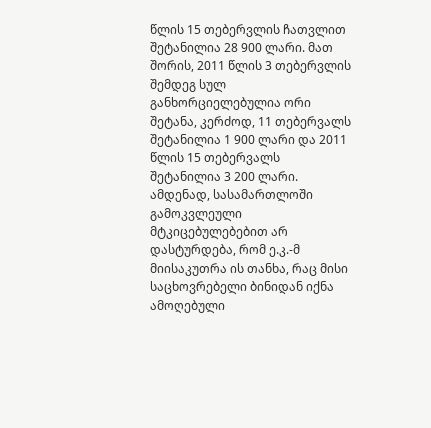წლის 15 თებერვლის ჩათვლით შეტანილია 28 900 ლარი. მათ შორის, 2011 წლის 3 თებერვლის შემდეგ სულ განხორციელებულია ორი შეტანა, კერძოდ, 11 თებერვალს შეტანილია 1 900 ლარი და 2011 წლის 15 თებერვალს შეტანილია 3 200 ლარი. ამდენად, სასამართლოში გამოკვლეული მტკიცებულებებით არ დასტურდება, რომ ე.კ.-მ მიისაკუთრა ის თანხა, რაც მისი საცხოვრებელი ბინიდან იქნა ამოღებული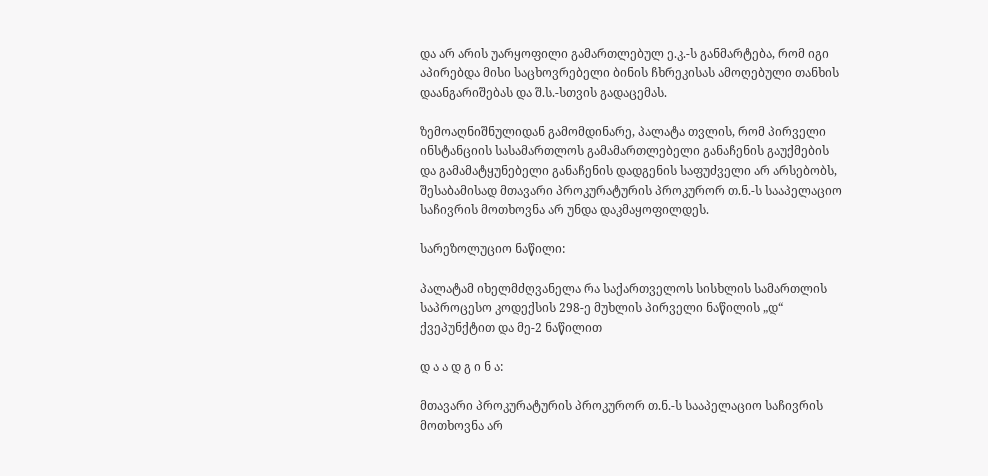და არ არის უარყოფილი გამართლებულ ე.კ.-ს განმარტება, რომ იგი აპირებდა მისი საცხოვრებელი ბინის ჩხრეკისას ამოღებული თანხის დაანგარიშებას და შ.ს.-სთვის გადაცემას.

ზემოაღნიშნულიდან გამომდინარე, პალატა თვლის, რომ პირველი ინსტანციის სასამართლოს გამამართლებელი განაჩენის გაუქმების და გამამატყუნებელი განაჩენის დადგენის საფუძველი არ არსებობს, შესაბამისად მთავარი პროკურატურის პროკურორ თ.ნ.-ს სააპელაციო საჩივრის მოთხოვნა არ უნდა დაკმაყოფილდეს.

სარეზოლუციო ნაწილი:

პალატამ იხელმძღვანელა რა საქართველოს სისხლის სამართლის საპროცესო კოდექსის 298-ე მუხლის პირველი ნაწილის „დ“ ქვეპუნქტით და მე-2 ნაწილით

დ ა ა დ გ ი ნ ა:

მთავარი პროკურატურის პროკურორ თ.ნ.-ს სააპელაციო საჩივრის მოთხოვნა არ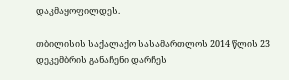დაკმაყოფილდეს.

თბილისის საქალაქო სასამართლოს 2014 წლის 23 დეკემბრის განაჩენი დარჩეს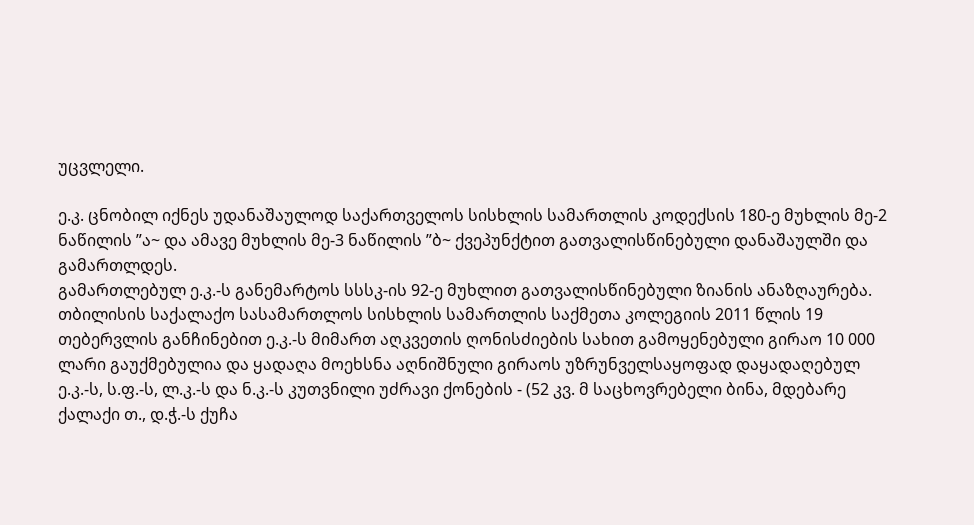უცვლელი.

ე.კ. ცნობილ იქნეს უდანაშაულოდ საქართველოს სისხლის სამართლის კოდექსის 180-ე მუხლის მე-2 ნაწილის ”ა~ და ამავე მუხლის მე-3 ნაწილის ”ბ~ ქვეპუნქტით გათვალისწინებული დანაშაულში და გამართლდეს.
გამართლებულ ე.კ.-ს განემარტოს სსსკ-ის 92-ე მუხლით გათვალისწინებული ზიანის ანაზღაურება.
თბილისის საქალაქო სასამართლოს სისხლის სამართლის საქმეთა კოლეგიის 2011 წლის 19 თებერვლის განჩინებით ე.კ.-ს მიმართ აღკვეთის ღონისძიების სახით გამოყენებული გირაო 10 000 ლარი გაუქმებულია და ყადაღა მოეხსნა აღნიშნული გირაოს უზრუნველსაყოფად დაყადაღებულ ე.კ.-ს, ს.ფ.-ს, ლ.კ.-ს და ნ.კ.-ს კუთვნილი უძრავი ქონების - (52 კვ. მ საცხოვრებელი ბინა, მდებარე ქალაქი თ., დ.ჭ.-ს ქუჩა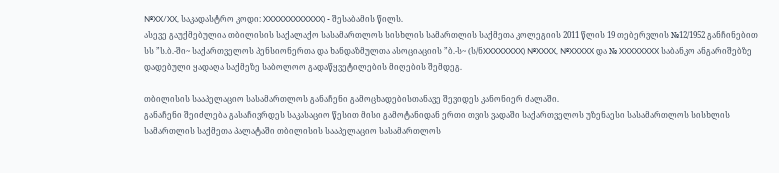№XX/XX, საკადასტრო კოდი: XXXXXXXXXXXX) - შესაბამის წილს.
ასევე გაუქმებულია თბილისის საქალაქო სასამართლოს სისხლის სამართლის საქმეთა კოლეგიის 2011 წლის 19 თებერვლის №12/1952 განჩინებით სს ”ს.ბ.-ში~ საქართველოს პენსიონერთა და ხანდაზმულთა ასოციაციის ”ბ.-ს~ (ს/ნXXXXXXXX) №XXXX, №XXXXX და № XXXXXXXX საბანკო ანგარიშებზე დადებული ყადაღა საქმეზე საბოლოო გადაწყვეტილების მიღების შემდეგ.

თბილისის სააპელაციო სასამართლოს განაჩენი გამოცხადებისთანავე შევიდეს კანონიერ ძალაში.
განაჩენი შეიძლება გასაჩივრდეს საკასაციო წესით მისი გამოტანიდან ერთი თვის ვადაში საქართველოს უზენაესი სასამართლოს სისხლის სამართლის საქმეთა პალატაში თბილისის სააპელაციო სასამართლოს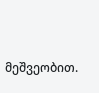მეშვეობით.